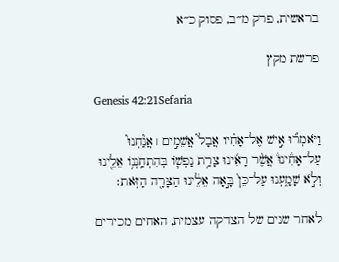בראשית, פרק מ״ב, פסוק כ״א

פרשת מקץ

Genesis 42:21Sefaria

וַיֹּאמְר֞וּ אִ֣ישׁ אֶל־אָחִ֗יו אֲבָל֮ אֲשֵׁמִ֣ים ׀ אֲנַ֘חְנוּ֮ עַל־אָחִ֒ינוּ֒ אֲשֶׁ֨ר רָאִ֜ינוּ צָרַ֥ת נַפְשׁ֛וֹ בְּהִתְחַֽנְנ֥וֹ אֵלֵ֖ינוּ וְלֹ֣א שָׁמָ֑עְנוּ עַל־כֵּן֙ בָּ֣אָה אֵלֵ֔ינוּ הַצָּרָ֖ה הַזֹּֽאת׃

לאחר שנים של הצדקה עצמית, האחים מכירים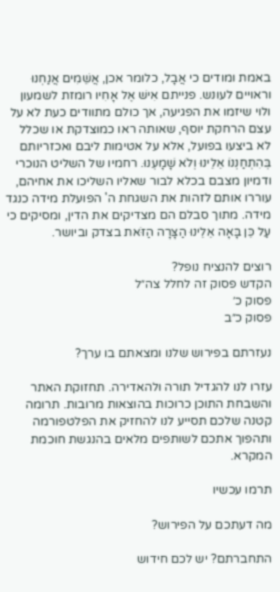באמת ומודים כי אֲבָל, כלומר אכן, אֲשֵׁמִים אֲנַחְנוּ וראויים לעונש. פנייתם אִישׁ אֶל אָחִיו רומזת לשמעון ולוי שיזמו את הפגיעה, אך כולם מתוודים כעת לא על עצם הרחקת יוסף, שאותה ראו כמוצדקת או שכלל לא ביצעו בפועל, אלא על אטימות ליבם ואכזריותם בְּהִתְחַנְנוֹ אֵלֵינוּ וְלֹא שָׁמָעְנוּ. רחמיו של השליט הנוכרי ודמיון מצבם בכלא לבור שאליו השליכו את אחיהם, עוררו אותם לזהות את השגחת ה' הפועלת מידה כנגד מידה. מתוך סבלם הם מצדיקים את הדין, ומסיקים כי עַל כֵּן בָּאָה אֵלֵינוּ הַצָּרָה הַזֹּאת בצדק וביושר.

רוצים להנציח נופל?
הקדש פסוק זה לחלל צה״ל
פסוק כ׳
פסוק כ״ב

נעזרתם בפירוש שלנו ומצאתם בו ערך?

עזרו לנו להגדיל תורה ולהאדירה. תחזוקת האתר והשבחת התוכן כרוכות בהוצאות מרובות. תרומה קטנה שלכם תסייע לנו להחזיק את הפלטפורמה ותהפוך אתכם לשותפים מלאים בהנגשת חוכמת המקרא.

תרמו עכשיו

מה דעתכם על הפירוש?

התחברתם? יש לכם חידוש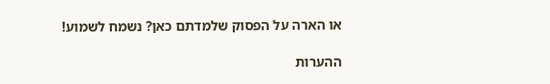או הארה על הפסוק שלמדתם כאן? נשמח לשמוע!

ההערות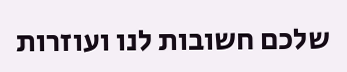שלכם חשובות לנו ועוזרות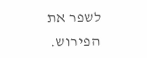לשפר את הפירוש.